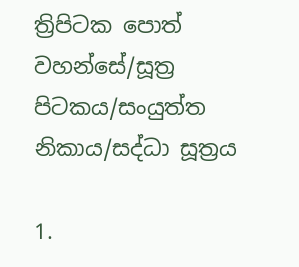ත්‍රිපිටක පොත් වහන්සේ/සූත්‍ර පිටකය/සංයුත්ත නිකාය/සද්ධා සූත්‍රය

1.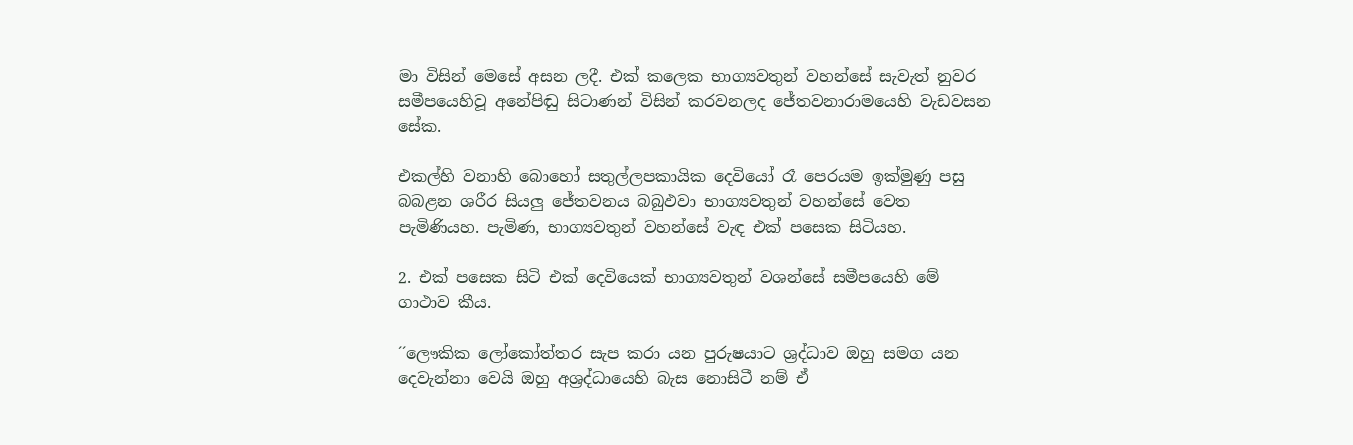මා විසින් මෙසේ අසන ලදී. එක් කලෙක භාග්‍යවතුන් වහන්සේ සැවැත් නුවර සමීපයෙහිවූ අනේපිඬු සිටාණන් විසින් කරවනලද ජේතවනාරාමයෙහි වැඩවසන සේක.

එකල්හි වනාහි බොහෝ සතුල්ලපකායික දෙවියෝ රෑ පෙරයම ඉක්මුණු පසු බබළන ශරීර සියලු ජේතවනය බබුඵවා භාග්‍යවතුන් වහන්සේ වෙත පැමිණියහ. පැමිණ, භාග්‍යවතුන් වහන්සේ වැඳ එක් පසෙක සිටියහ.

2. එක් පසෙක සිටි එක් දෙවියෙක් භාග්‍යවතුන් වශන්සේ සමීපයෙහි මේ ගාථාව කීය.

´´ලෞකික ලෝකෝත්තර සැප කරා යන පුරුෂයාට ශ්‍රද්ධාව ඔහු සමග යන දෙවැන්නා වෙයි ඔහු අශ්‍රද්ධායෙහි බැස නොසිටී නම් ඒ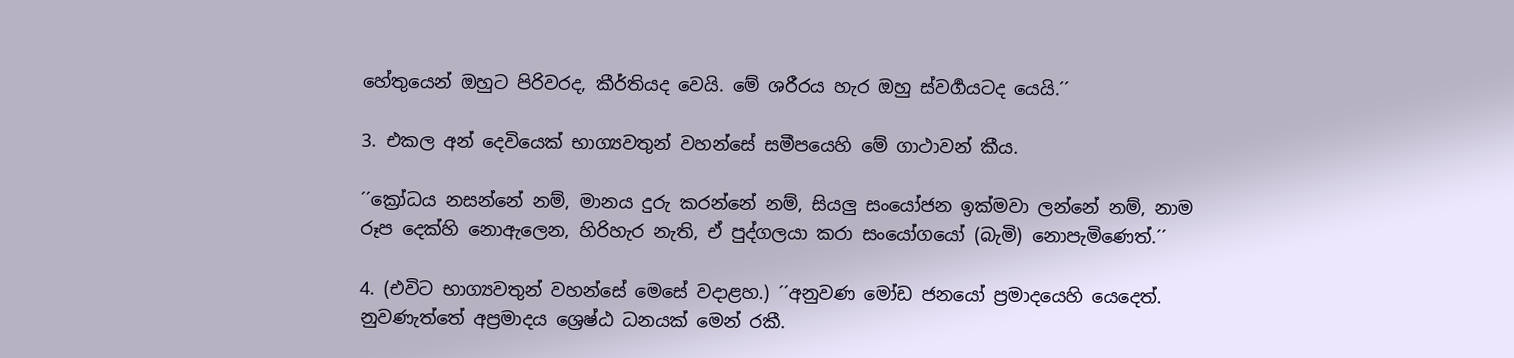හේතුයෙන් ඔහුට පිරිවරද, කීර්තියද වෙයි. මේ ශරීරය හැර ඔහු ස්වර්‍ගයටද යෙයි.´´

3. එකල අන් දෙවියෙක් භාග්‍යවතුන් වහන්සේ සමීපයෙහි මේ ගාථාවන් කීය.

´´ක්‍රෝධය නසන්නේ නම්, මානය දුරු කරන්නේ නම්, සියලු සංයෝජන ඉක්මවා ලන්නේ නම්, නාම රූප දෙක්හි නොඇලෙන, හිරිහැර නැති, ඒ පුද්ගලයා කරා සංයෝගයෝ (බැමි) නොපැමිණෙත්.´´

4. (එවිට භාග්‍යවතුන් වහන්සේ මෙසේ වදාළහ.) ´´අනුවණ මෝඩ ජනයෝ ප්‍රමාදයෙහි යෙදෙත්. නුවණැත්තේ අප්‍රමාදය ශ්‍රෙෂ්ඨ ධනයක් මෙන් රකී.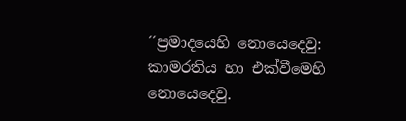´´ප්‍රමාදයෙහි නොයෙදෙවු: කාමරතිය හා එක්වීමෙහි නොයෙදෙවු.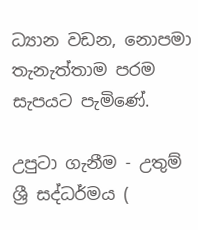ධ්‍යාන වඩන, නොපමා තැනැත්තාම පරම සැපයට පැමිණේ.

උපුටා ගැනීම - උතුම් ශ්‍රී සද්ධර්මය (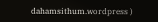dahamsithum.wordpress )